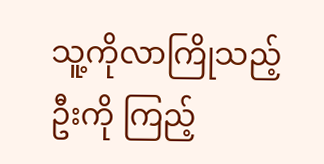သူ့ကိုလာကြိုသည့် ဦးကို ကြည့်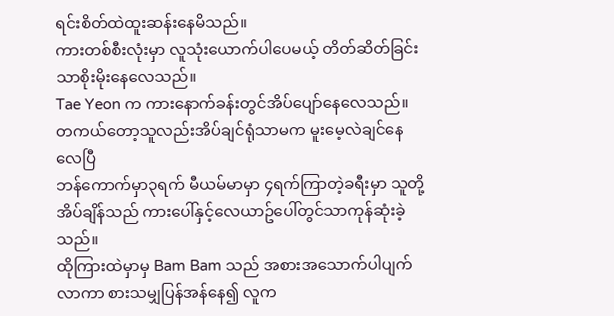ရင်းစိတ်ထဲထူးဆန်းနေမိသည်။
ကားတစ်စီးလုံးမှာ လူသုံးယောက်ပါပေမယ့် တိတ်ဆိတ်ခြင်းသာစိုးမိုးနေလေသည်။
Tae Yeon က ကားနောက်ခန်းတွင်အိပ်ပျော်နေလေသည်။
တကယ်တော့သူလည်းအိပ်ချင်ရုံသာမက မူးမေ့လဲချင်နေလေပြီ
ဘန်ကောက်မှာ၃ရက် မီယမ်မာမှာ ၄ရက်ကြာတဲ့ခရီးမှာ သူတို့အိပ်ချိန်သည် ကားပေါ်နှင့်လေယာဥ်ပေါ်တွင်သာကုန်ဆုံးခဲ့သည်။
ထိုကြားထဲမှာမှ Bam Bam သည် အစားအသောက်ပါပျက်လာကာ စားသမျှပြန်အန်နေ၍ လူက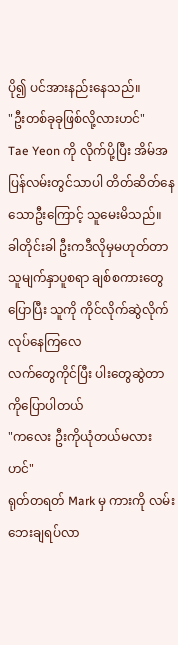ပို၍ ပင်အားနည်းနေသည်။
"ဦးတစ်ခုခုဖြစ်လို့လားဟင်"
Tae Yeon ကို လိုက်ပို့ပြီး အိမ်အပြန်လမ်းတွင်သာပါ တိတ်ဆိတ်နေသောဦးကြောင့် သူမေးမိသည်။
ခါတိုင်းခါ ဦးကဒီလိုမှမဟုတ်တာ သူမျက်နှာပူစရာ ချစ်စကားတွေပြောပြီး သူကို ကိုင်လိုက်ဆွဲလိုက်လုပ်နေကြလေ
လက်တွေကိုင်ပြီး ပါးတွေဆွဲတာကိုပြောပါတယ်
"ကလေး ဦးကိုယုံတယ်မလားဟင်"
ရုတ်တရတ် Mark မှ ကားကို လမ်းဘေးချရပ်လာ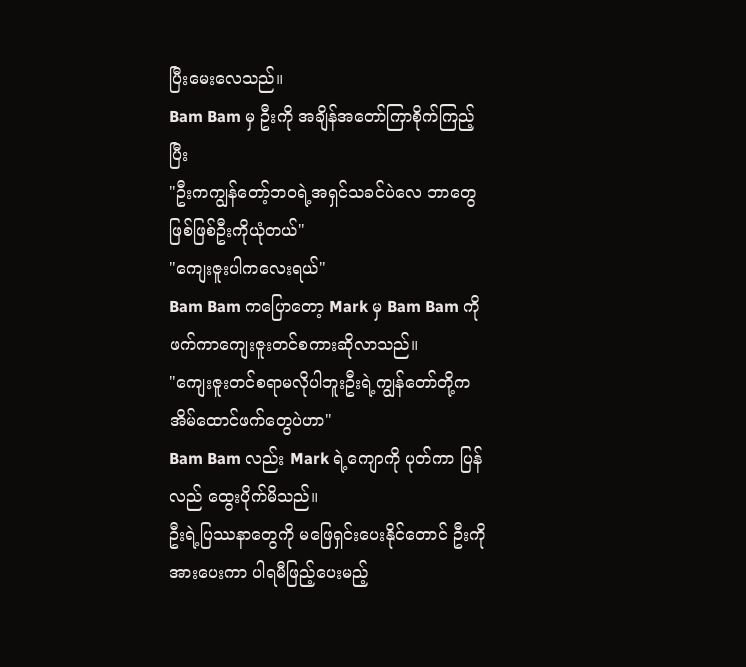ပြီးမေးလေသည်။
Bam Bam မှ ဦးကို အချိန်အတော်ကြာစိုက်ကြည့်ပြီး
"ဦးကကျွန်တော့်ဘ၀ရဲ့အရှင်သခင်ပဲလေ ဘာတွေဖြစ်ဖြစ်ဦးကိုယုံတယ်"
"ကျေးဇူးပါကလေးရယ်"
Bam Bam ကပြောတော့ Mark မှ Bam Bam ကိုဖက်ကာကျေးဇူးတင်စကားဆိုလာသည်။
"ကျေးဇူးတင်စရာမလိုပါဘူးဦးရဲ့ကျွန်တော်တို့က အိမ်ထောင်ဖက်တွေပဲဟာ"
Bam Bam လည်း Mark ရဲ့ကျောကို ပုတ်ကာ ပြန်လည် ထွေးပိုက်မိသည်။
ဦးရဲ့ပြဿနာတွေကို မဖြေရှင်းပေးနိုင်တောင် ဦးကို အားပေးကာ ပါရမီဖြည့်ပေးမည့်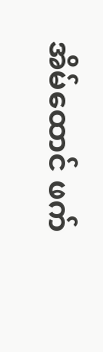အိမ်ထောင် ဖက်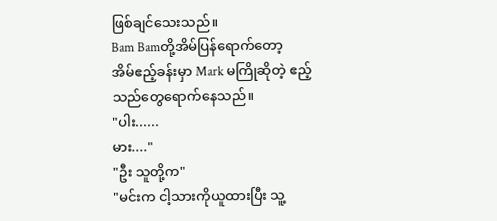ဖြစ်ချင်သေးသည်။
Bam Bamတို့အိမ်ပြန်ရောက်တော့
အိမ်ဧည့်ခန်းမှာ Mark မကြိုဆိုတဲ့ ဧည့်သည်တွေရောက်နေသည်။
"ပါး......
မား...."
"ဦး သူတို့က"
"မင်းက ငါ့သားကိုယူထားပြီး သူ့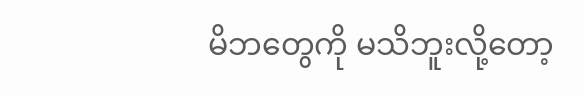မိဘတွေကို မသိဘူးလို့တော့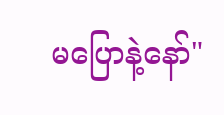မပြောနဲ့နော်"